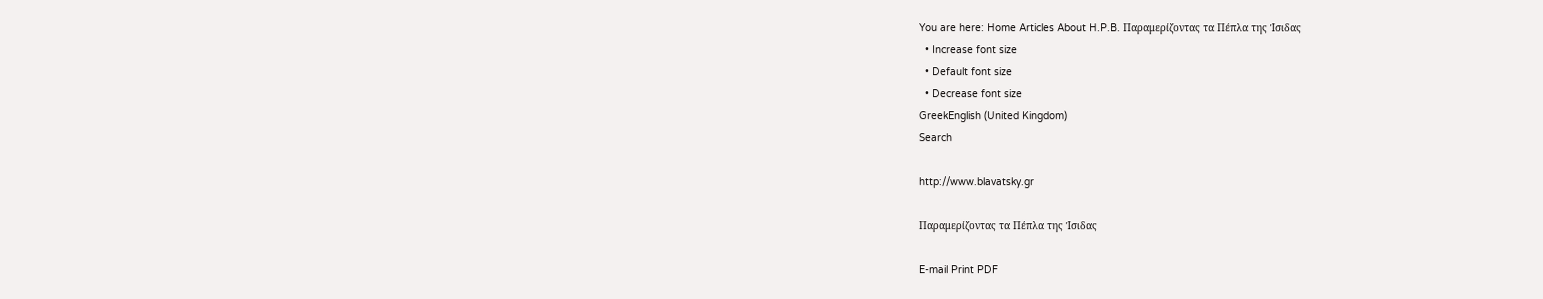You are here: Home Articles About H.P.B. Παραμερίζοντας τα Πέπλα της Ίσιδας
  • Increase font size
  • Default font size
  • Decrease font size
GreekEnglish (United Kingdom)
Search

http://www.blavatsky.gr

Παραμερίζοντας τα Πέπλα της Ίσιδας

E-mail Print PDF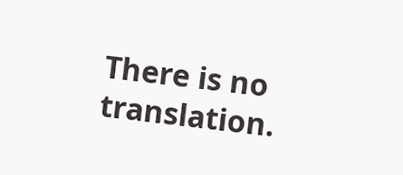There is no translation.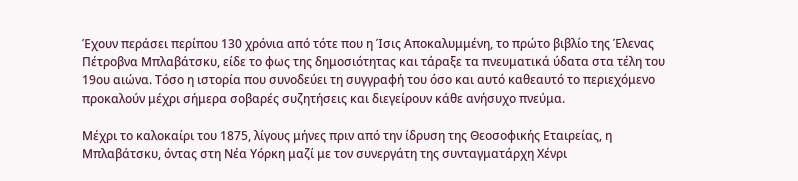Έχουν περάσει περίπου 130 χρόνια από τότε που η Ίσις Αποκαλυμμένη, το πρώτο βιβλίο της Έλενας Πέτροβνα Μπλαβάτσκυ, είδε το φως της δημοσιότητας και τάραξε τα πνευματικά ύδατα στα τέλη του 19ου αιώνα. Τόσο η ιστορία που συνοδεύει τη συγγραφή του όσο και αυτό καθεαυτό το περιεχόμενο προκαλούν μέχρι σήμερα σοβαρές συζητήσεις και διεγείρουν κάθε ανήσυχο πνεύμα.

Μέχρι το καλοκαίρι του 1875, λίγους μήνες πριν από την ίδρυση της Θεοσοφικής Εταιρείας, η Μπλαβάτσκυ, όντας στη Νέα Υόρκη μαζί με τον συνεργάτη της συνταγματάρχη Χένρι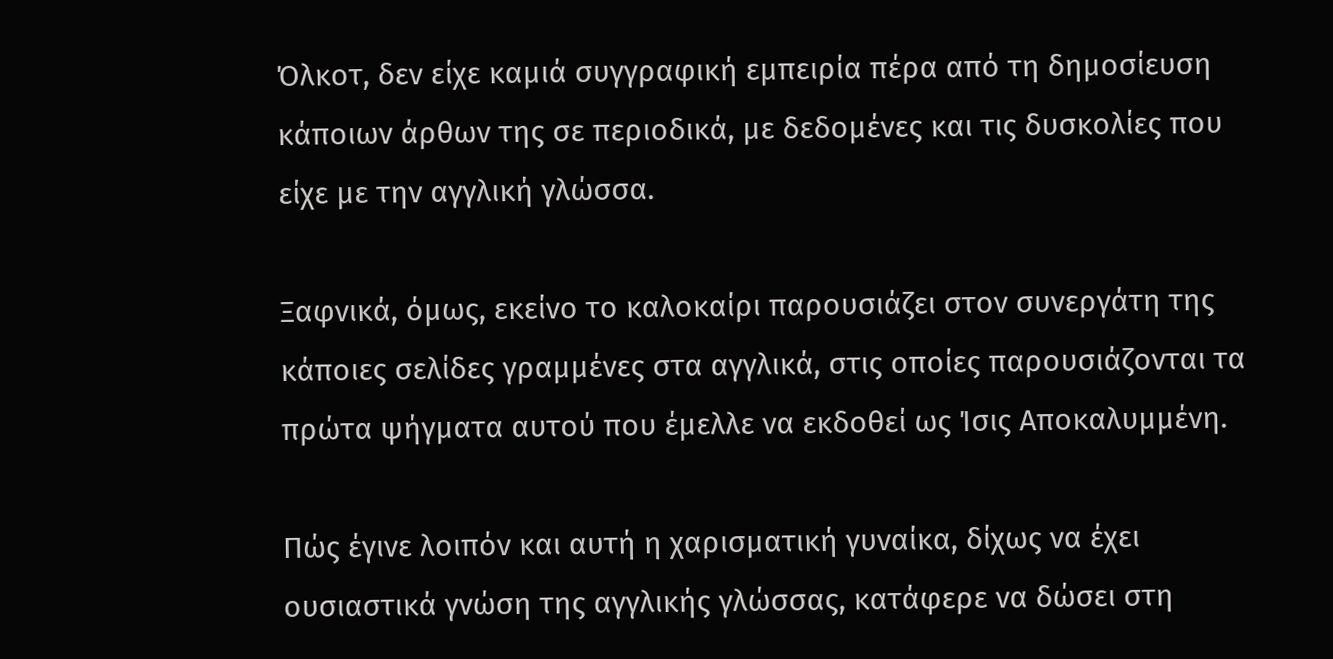Όλκοτ, δεν είχε καμιά συγγραφική εμπειρία πέρα από τη δημοσίευση κάποιων άρθων της σε περιοδικά, με δεδομένες και τις δυσκολίες που είχε με την αγγλική γλώσσα.

Ξαφνικά, όμως, εκείνο το καλοκαίρι παρουσιάζει στον συνεργάτη της κάποιες σελίδες γραμμένες στα αγγλικά, στις οποίες παρουσιάζονται τα πρώτα ψήγματα αυτού που έμελλε να εκδοθεί ως Ίσις Αποκαλυμμένη.

Πώς έγινε λοιπόν και αυτή η χαρισματική γυναίκα, δίχως να έχει ουσιαστικά γνώση της αγγλικής γλώσσας, κατάφερε να δώσει στη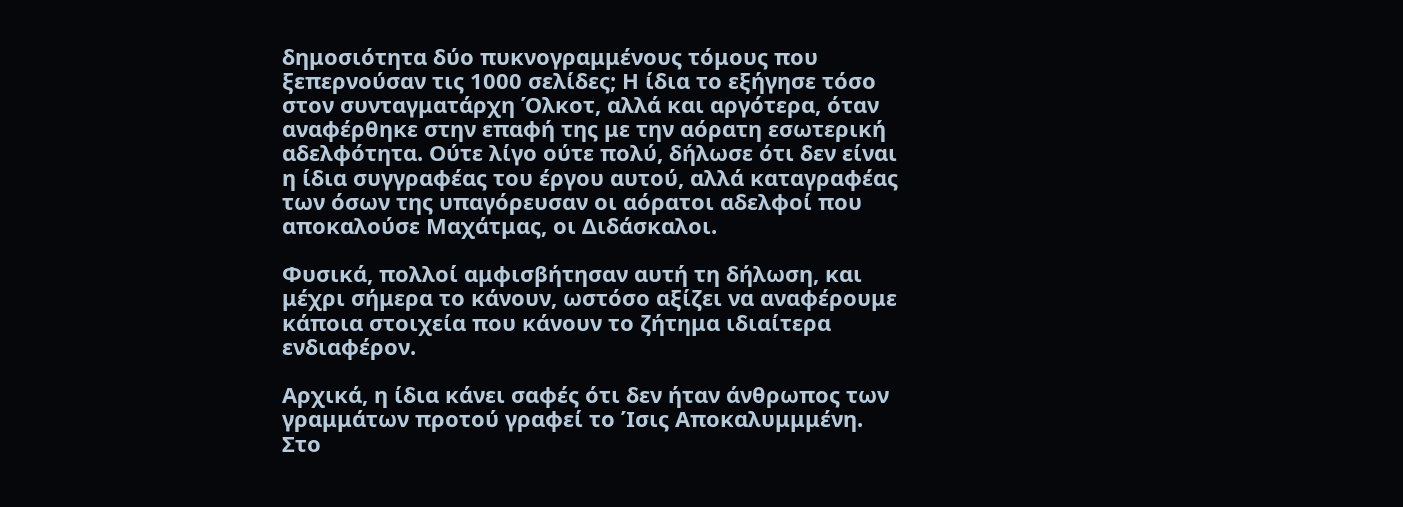δημοσιότητα δύο πυκνογραμμένους τόμους που ξεπερνούσαν τις 1000 σελίδες; Η ίδια το εξήγησε τόσο στον συνταγματάρχη Όλκοτ, αλλά και αργότερα, όταν αναφέρθηκε στην επαφή της με την αόρατη εσωτερική αδελφότητα. Ούτε λίγο ούτε πολύ, δήλωσε ότι δεν είναι η ίδια συγγραφέας του έργου αυτού, αλλά καταγραφέας των όσων της υπαγόρευσαν οι αόρατοι αδελφοί που αποκαλούσε Μαχάτμας, οι Διδάσκαλοι.

Φυσικά, πολλοί αμφισβήτησαν αυτή τη δήλωση, και μέχρι σήμερα το κάνουν, ωστόσο αξίζει να αναφέρουμε κάποια στοιχεία που κάνουν το ζήτημα ιδιαίτερα ενδιαφέρον.

Αρχικά, η ίδια κάνει σαφές ότι δεν ήταν άνθρωπος των γραμμάτων προτού γραφεί το Ίσις Αποκαλυμμμένη. Στο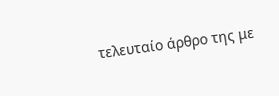τελευταίο άρθρο της με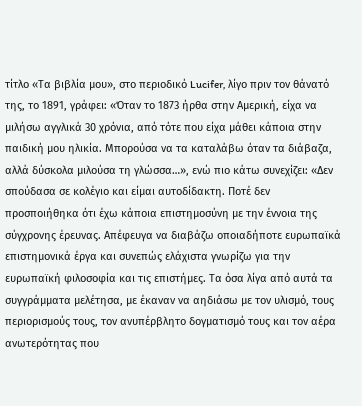τίτλο «Τα βιβλία μου», στο περιοδικό Lucifer, λίγο πριν τον θάνατό της, το 1891, γράφει: «Όταν το 1873 ήρθα στην Αμερική, είχα να μιλήσω αγγλικά 30 χρόνια, από τότε που είχα μάθει κάποια στην παιδική μου ηλικία. Μπορούσα να τα καταλάβω όταν τα διάβαζα, αλλά δύσκολα μιλούσα τη γλώσσα…», ενώ πιο κάτω συνεχίζει: «Δεν σπούδασα σε κολέγιο και είμαι αυτοδίδακτη. Ποτέ δεν προσποιήθηκα ότι έχω κάποια επιστημοσύνη με την έννοια της σύγχρονης έρευνας. Απέφευγα να διαβάζω οποιαδήποτε ευρωπαϊκά επιστημονικά έργα και συνεπώς ελάχιστα γνωρίζω για την ευρωπαϊκή φιλοσοφία και τις επιστήμες. Τα όσα λίγα από αυτά τα συγγράμματα μελέτησα, με έκαναν να αηδιάσω με τον υλισμό, τους περιορισμούς τους, τον ανυπέρβλητο δογματισμό τους και τον αέρα ανωτερότητας που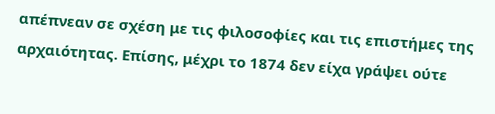απέπνεαν σε σχέση με τις φιλοσοφίες και τις επιστήμες της αρχαιότητας. Επίσης, μέχρι το 1874 δεν είχα γράψει ούτε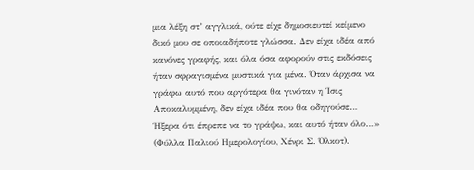μια λέξη στ’ αγγλικά, ούτε είχε δημοσιευτεί κείμενο δικό μου σε οποιαδήποτε γλώσσα. Δεν είχα ιδέα από κανόνες γραφής, και όλα όσα αφορούν στις εκδόσεις ήταν σφραγισμένα μυστικά για μένα. Όταν άρχισα να γράφω αυτό που αργότερα θα γινόταν η Ίσις Αποκαλυμμένη, δεν είχα ιδέα που θα οδηγούσε… Ήξερα ότι έπρεπε να το γράψω, και αυτό ήταν όλο…» (Φύλλα Παλιού Ημερολογίου, Χένρι Σ. Όλκοτ).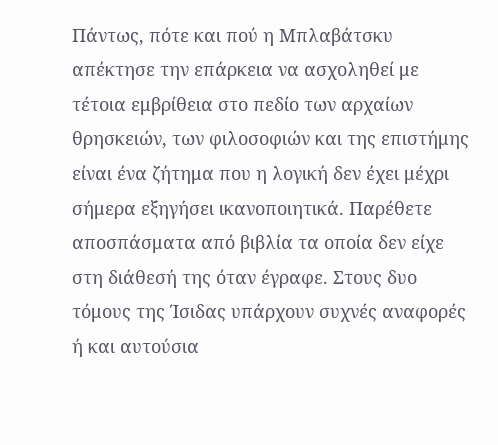Πάντως, πότε και πού η Μπλαβάτσκυ απέκτησε την επάρκεια να ασχοληθεί με τέτοια εμβρίθεια στο πεδίο των αρχαίων θρησκειών, των φιλοσοφιών και της επιστήμης είναι ένα ζήτημα που η λογική δεν έχει μέχρι σήμερα εξηγήσει ικανοποιητικά. Παρέθετε αποσπάσματα από βιβλία τα οποία δεν είχε στη διάθεσή της όταν έγραφε. Στους δυο τόμους της Ίσιδας υπάρχουν συχνές αναφορές ή και αυτούσια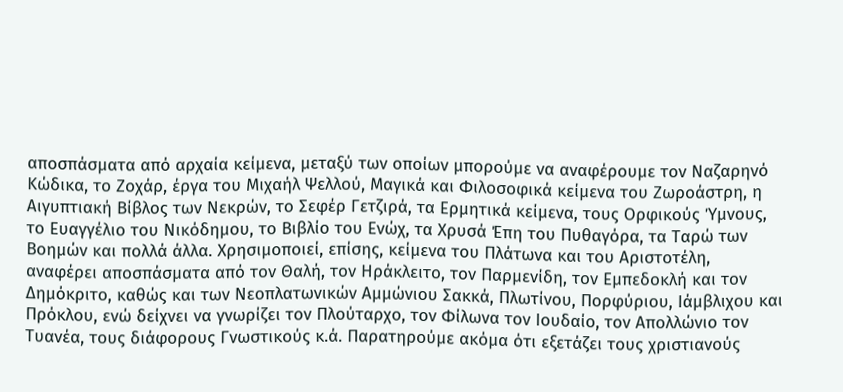αποσπάσματα από αρχαία κείμενα, μεταξύ των οποίων μπορούμε να αναφέρουμε τον Ναζαρηνό Κώδικα, το Ζοχάρ, έργα του Μιχαήλ Ψελλού, Μαγικά και Φιλοσοφικά κείμενα του Ζωροάστρη, η Αιγυπτιακή Βίβλος των Νεκρών, το Σεφέρ Γετζιρά, τα Ερμητικά κείμενα, τους Ορφικούς Ύμνους, το Ευαγγέλιο του Νικόδημου, το Βιβλίο του Ενώχ, τα Χρυσά Έπη του Πυθαγόρα, τα Ταρώ των Βοημών και πολλά άλλα. Χρησιμοποιεί, επίσης, κείμενα του Πλάτωνα και του Αριστοτέλη, αναφέρει αποσπάσματα από τον Θαλή, τον Ηράκλειτο, τον Παρμενίδη, τον Εμπεδοκλή και τον Δημόκριτο, καθώς και των Νεοπλατωνικών Αμμώνιου Σακκά, Πλωτίνου, Πορφύριου, Ιάμβλιχου και Πρόκλου, ενώ δείχνει να γνωρίζει τον Πλούταρχο, τον Φίλωνα τον Ιουδαίο, τον Απολλώνιο τον Τυανέα, τους διάφορους Γνωστικούς κ.ά. Παρατηρούμε ακόμα ότι εξετάζει τους χριστιανούς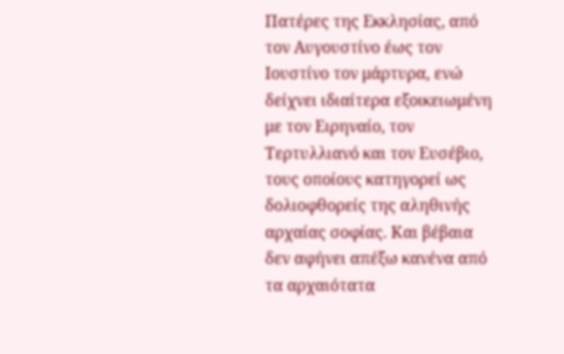Πατέρες της Εκκλησίας, από τον Αυγουστίνο έως τον Ιουστίνο τον μάρτυρα, ενώ δείχνει ιδιαίτερα εξοικειωμένη με τον Ειρηναίο, τον Τερτυλλιανό και τον Ευσέβιο, τους οποίους κατηγορεί ως δολιοφθορείς της αληθινής αρχαίας σοφίας. Και βέβαια δεν αφήνει απέξω κανένα από τα αρχαιότατα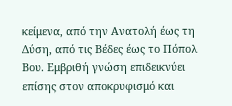κείμενα, από την Ανατολή έως τη Δύση, από τις Βέδες έως το Πόπολ Βου. Εμβριθή γνώση επιδεικνύει επίσης στον αποκρυφισμό και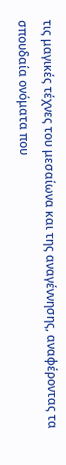τις μαγικές τέχνες του μεσαίωνα και της αναγέννησης, αναφέροντας τα σπουδαία ονόματα που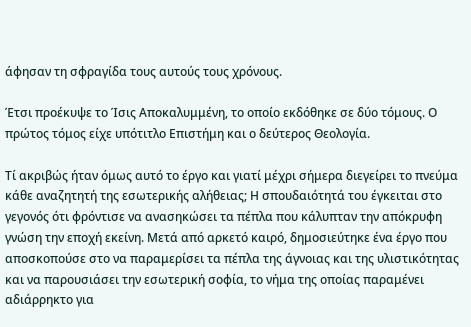άφησαν τη σφραγίδα τους αυτούς τους χρόνους.

Έτσι προέκυψε το Ίσις Αποκαλυμμένη, το οποίο εκδόθηκε σε δύο τόμους. Ο πρώτος τόμος είχε υπότιτλο Επιστήμη και ο δεύτερος Θεολογία.

Τί ακριβώς ήταν όμως αυτό το έργο και γιατί μέχρι σήμερα διεγείρει το πνεύμα κάθε αναζητητή της εσωτερικής αλήθειας; Η σπουδαιότητά του έγκειται στο γεγονός ότι φρόντισε να ανασηκώσει τα πέπλα που κάλυπταν την απόκρυφη γνώση την εποχή εκείνη. Μετά από αρκετό καιρό, δημοσιεύτηκε ένα έργο που αποσκοπούσε στο να παραμερίσει τα πέπλα της άγνοιας και της υλιστικότητας και να παρουσιάσει την εσωτερική σοφία, το νήμα της οποίας παραμένει αδιάρρηκτο για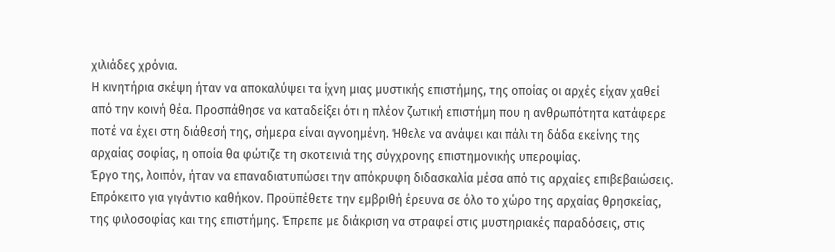χιλιάδες χρόνια.
Η κινητήρια σκέψη ήταν να αποκαλύψει τα ίχνη μιας μυστικής επιστήμης, της οποίας οι αρχές είχαν χαθεί από την κοινή θέα. Προσπάθησε να καταδείξει ότι η πλέον ζωτική επιστήμη που η ανθρωπότητα κατάφερε ποτέ να έχει στη διάθεσή της, σήμερα είναι αγνοημένη. Ήθελε να ανάψει και πάλι τη δάδα εκείνης της αρχαίας σοφίας, η οποία θα φώτιζε τη σκοτεινιά της σύγχρονης επιστημονικής υπεροψίας.
Έργο της, λοιπόν, ήταν να επαναδιατυπώσει την απόκρυφη διδασκαλία μέσα από τις αρχαίες επιβεβαιώσεις. Επρόκειτο για γιγάντιο καθήκον. Προϋπέθετε την εμβριθή έρευνα σε όλο το χώρο της αρχαίας θρησκείας, της φιλοσοφίας και της επιστήμης. Έπρεπε με διάκριση να στραφεί στις μυστηριακές παραδόσεις, στις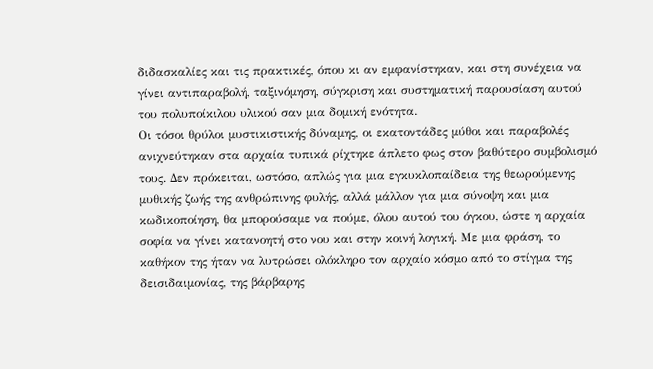διδασκαλίες και τις πρακτικές, όπου κι αν εμφανίστηκαν, και στη συνέχεια να γίνει αντιπαραβολή, ταξινόμηση, σύγκριση και συστηματική παρουσίαση αυτού του πολυποίκιλου υλικού σαν μια δομική ενότητα.
Οι τόσοι θρύλοι μυστικιστικής δύναμης, οι εκατοντάδες μύθοι και παραβολές ανιχνεύτηκαν στα αρχαία τυπικά ρίχτηκε άπλετο φως στον βαθύτερο συμβολισμό τους. Δεν πρόκειται, ωστόσο, απλώς για μια εγκυκλοπαίδεια της θεωρούμενης μυθικής ζωής της ανθρώπινης φυλής, αλλά μάλλον για μια σύνοψη και μια κωδικοποίηση, θα μπορούσαμε να πούμε, όλου αυτού του όγκου, ώστε η αρχαία σοφία να γίνει κατανοητή στο νου και στην κοινή λογική. Με μια φράση, το καθήκον της ήταν να λυτρώσει ολόκληρο τον αρχαίο κόσμο από το στίγμα της δεισιδαιμονίας, της βάρβαρης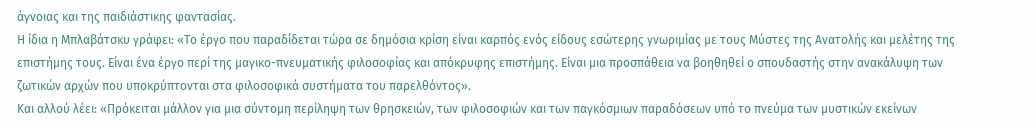άγνοιας και της παιδιάστικης φαντασίας.
Η ίδια η Μπλαβάτσκυ γράφει: «Το έργο που παραδίδεται τώρα σε δημόσια κρίση είναι καρπός ενός είδους εσώτερης γνωριμίας με τους Μύστες της Ανατολής και μελέτης της επιστήμης τους. Είναι ένα έργο περί της μαγικο-πνευματικής φιλοσοφίας και απόκρυφης επιστήμης. Είναι μια προσπάθεια να βοηθηθεί ο σπουδαστής στην ανακάλυψη των ζωτικών αρχών που υποκρύπτονται στα φιλοσοφικά συστήματα του παρελθόντος».
Και αλλού λέει: «Πρόκειται μάλλον για μια σύντομη περίληψη των θρησκειών, των φιλοσοφιών και των παγκόσμιων παραδόσεων υπό το πνεύμα των μυστικών εκείνων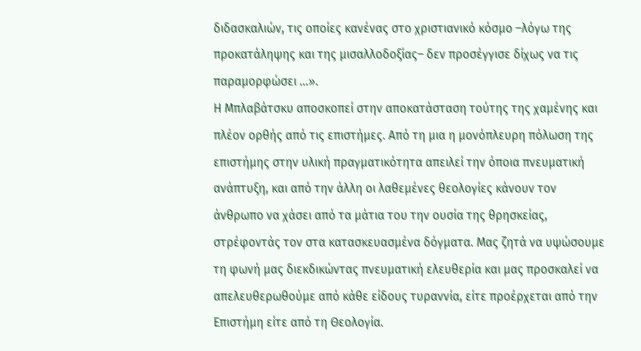διδασκαλιών, τις οποίες κανένας στο χριστιανικό κόσμο –λόγω της προκατάληψης και της μισαλλοδοξίας– δεν προσέγγισε δίχως να τις παραμορφώσει …».
Η Μπλαβάτσκυ αποσκοπεί στην αποκατάσταση τούτης της χαμένης και πλέον ορθής από τις επιστήμες. Από τη μια η μονόπλευρη πόλωση της επιστήμης στην υλική πραγματικότητα απειλεί την όποια πνευματική ανάπτυξη, και από την άλλη οι λαθεμένες θεολογίες κάνουν τον άνθρωπο να χάσει από τα μάτια του την ουσία της θρησκείας, στρέφοντάς τον στα κατασκευασμένα δόγματα. Μας ζητά να υψώσουμε τη φωνή μας διεκδικώντας πνευματική ελευθερία και μας προσκαλεί να απελευθερωθούμε από κάθε είδους τυραννία, είτε προέρχεται από την Επιστήμη είτε από τη Θεολογία.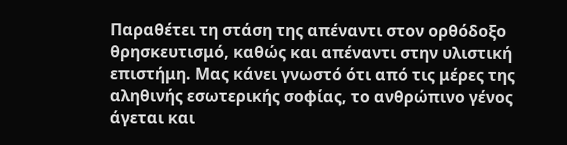Παραθέτει τη στάση της απέναντι στον ορθόδοξο θρησκευτισμό, καθώς και απέναντι στην υλιστική επιστήμη. Μας κάνει γνωστό ότι από τις μέρες της αληθινής εσωτερικής σοφίας, το ανθρώπινο γένος άγεται και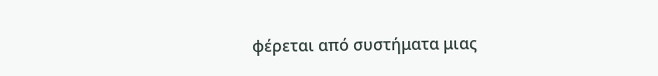φέρεται από συστήματα μιας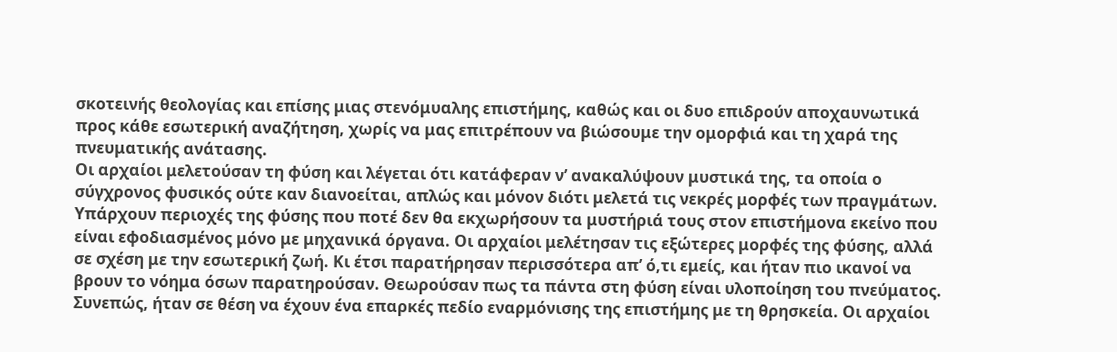σκοτεινής θεολογίας και επίσης μιας στενόμυαλης επιστήμης, καθώς και οι δυο επιδρούν αποχαυνωτικά προς κάθε εσωτερική αναζήτηση, χωρίς να μας επιτρέπουν να βιώσουμε την ομορφιά και τη χαρά της πνευματικής ανάτασης.
Οι αρχαίοι μελετούσαν τη φύση και λέγεται ότι κατάφεραν ν’ ανακαλύψουν μυστικά της, τα οποία ο σύγχρονος φυσικός ούτε καν διανοείται, απλώς και μόνον διότι μελετά τις νεκρές μορφές των πραγμάτων. Υπάρχουν περιοχές της φύσης που ποτέ δεν θα εκχωρήσουν τα μυστήριά τους στον επιστήμονα εκείνο που είναι εφοδιασμένος μόνο με μηχανικά όργανα. Οι αρχαίοι μελέτησαν τις εξώτερες μορφές της φύσης, αλλά σε σχέση με την εσωτερική ζωή. Κι έτσι παρατήρησαν περισσότερα απ’ ό,τι εμείς, και ήταν πιο ικανοί να βρουν το νόημα όσων παρατηρούσαν. Θεωρούσαν πως τα πάντα στη φύση είναι υλοποίηση του πνεύματος. Συνεπώς, ήταν σε θέση να έχουν ένα επαρκές πεδίο εναρμόνισης της επιστήμης με τη θρησκεία. Οι αρχαίοι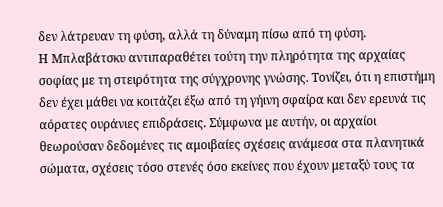δεν λάτρευαν τη φύση, αλλά τη δύναμη πίσω από τη φύση.
Η Μπλαβάτσκυ αντιπαραθέτει τούτη την πληρότητα της αρχαίας σοφίας με τη στειρότητα της σύγχρονης γνώσης. Τονίζει, ότι η επιστήμη δεν έχει μάθει να κοιτάζει έξω από τη γήινη σφαίρα και δεν ερευνά τις αόρατες ουράνιες επιδράσεις. Σύμφωνα με αυτήν, οι αρχαίοι θεωρούσαν δεδομένες τις αμοιβαίες σχέσεις ανάμεσα στα πλανητικά σώματα, σχέσεις τόσο στενές όσο εκείνες που έχουν μεταξύ τους τα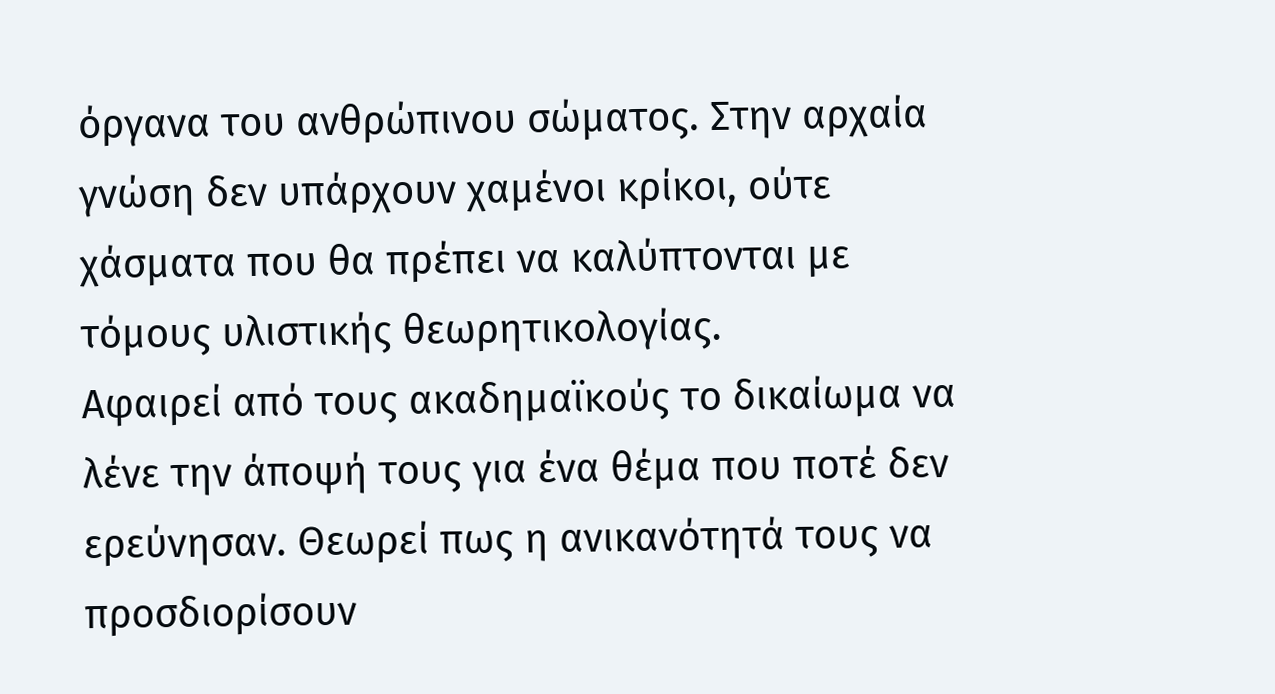όργανα του ανθρώπινου σώματος. Στην αρχαία γνώση δεν υπάρχουν χαμένοι κρίκοι, ούτε χάσματα που θα πρέπει να καλύπτονται με τόμους υλιστικής θεωρητικολογίας.
Αφαιρεί από τους ακαδημαϊκούς το δικαίωμα να λένε την άποψή τους για ένα θέμα που ποτέ δεν ερεύνησαν. Θεωρεί πως η ανικανότητά τους να προσδιορίσουν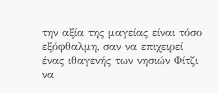την αξία της μαγείας είναι τόσο εξόφθαλμη, σαν να επιχειρεί ένας ιθαγενής των νησιών Φίτζι να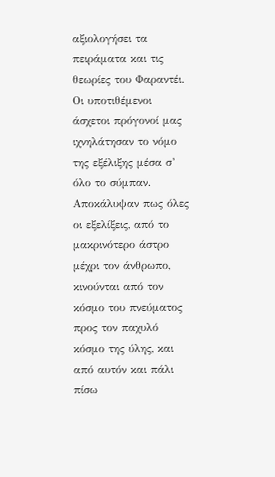αξιολογήσει τα πειράματα και τις θεωρίες του Φαραντέι.
Οι υποτιθέμενοι άσχετοι πρόγονοί μας ιχνηλάτησαν το νόμο της εξέλιξης μέσα σ’ όλο το σύμπαν. Αποκάλυψαν πως όλες οι εξελίξεις, από το μακρινότερο άστρο μέχρι τον άνθρωπο, κινούνται από τον κόσμο του πνεύματος προς τον παχυλό κόσμο της ύλης, και από αυτόν και πάλι πίσω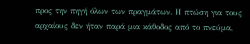προς την πηγή όλων των πραγμάτων. Η πτώση για τους αρχαίους δεν ήταν παρά μια κάθοδος από το πνεύμα,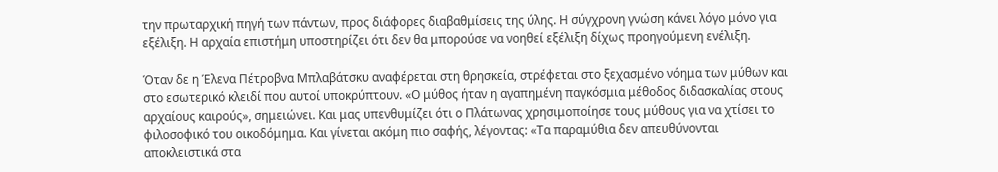την πρωταρχική πηγή των πάντων, προς διάφορες διαβαθμίσεις της ύλης. Η σύγχρονη γνώση κάνει λόγο μόνο για εξέλιξη. Η αρχαία επιστήμη υποστηρίζει ότι δεν θα μπορούσε να νοηθεί εξέλιξη δίχως προηγούμενη ενέλιξη.

Όταν δε η Έλενα Πέτροβνα Μπλαβάτσκυ αναφέρεται στη θρησκεία, στρέφεται στο ξεχασμένο νόημα των μύθων και στο εσωτερικό κλειδί που αυτοί υποκρύπτουν. «Ο μύθος ήταν η αγαπημένη παγκόσμια μέθοδος διδασκαλίας στους αρχαίους καιρούς», σημειώνει. Και μας υπενθυμίζει ότι ο Πλάτωνας χρησιμοποίησε τους μύθους για να χτίσει το φιλοσοφικό του οικοδόμημα. Και γίνεται ακόμη πιο σαφής, λέγοντας: «Τα παραμύθια δεν απευθύνονται αποκλειστικά στα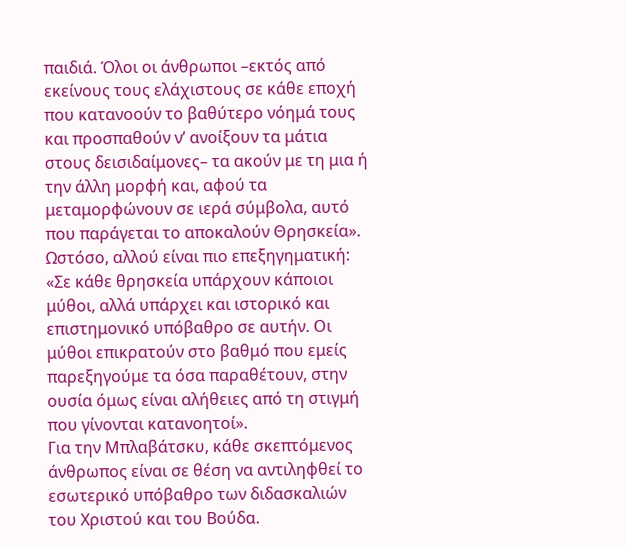παιδιά. Όλοι οι άνθρωποι –εκτός από εκείνους τους ελάχιστους σε κάθε εποχή που κατανοούν το βαθύτερο νόημά τους και προσπαθούν ν’ ανοίξουν τα μάτια στους δεισιδαίμονες– τα ακούν με τη μια ή την άλλη μορφή και, αφού τα μεταμορφώνουν σε ιερά σύμβολα, αυτό που παράγεται το αποκαλούν Θρησκεία». Ωστόσο, αλλού είναι πιο επεξηγηματική: «Σε κάθε θρησκεία υπάρχουν κάποιοι μύθοι, αλλά υπάρχει και ιστορικό και επιστημονικό υπόβαθρο σε αυτήν. Οι μύθοι επικρατούν στο βαθμό που εμείς παρεξηγούμε τα όσα παραθέτουν, στην ουσία όμως είναι αλήθειες από τη στιγμή που γίνονται κατανοητοί».
Για την Μπλαβάτσκυ, κάθε σκεπτόμενος άνθρωπος είναι σε θέση να αντιληφθεί το εσωτερικό υπόβαθρο των διδασκαλιών του Χριστού και του Βούδα.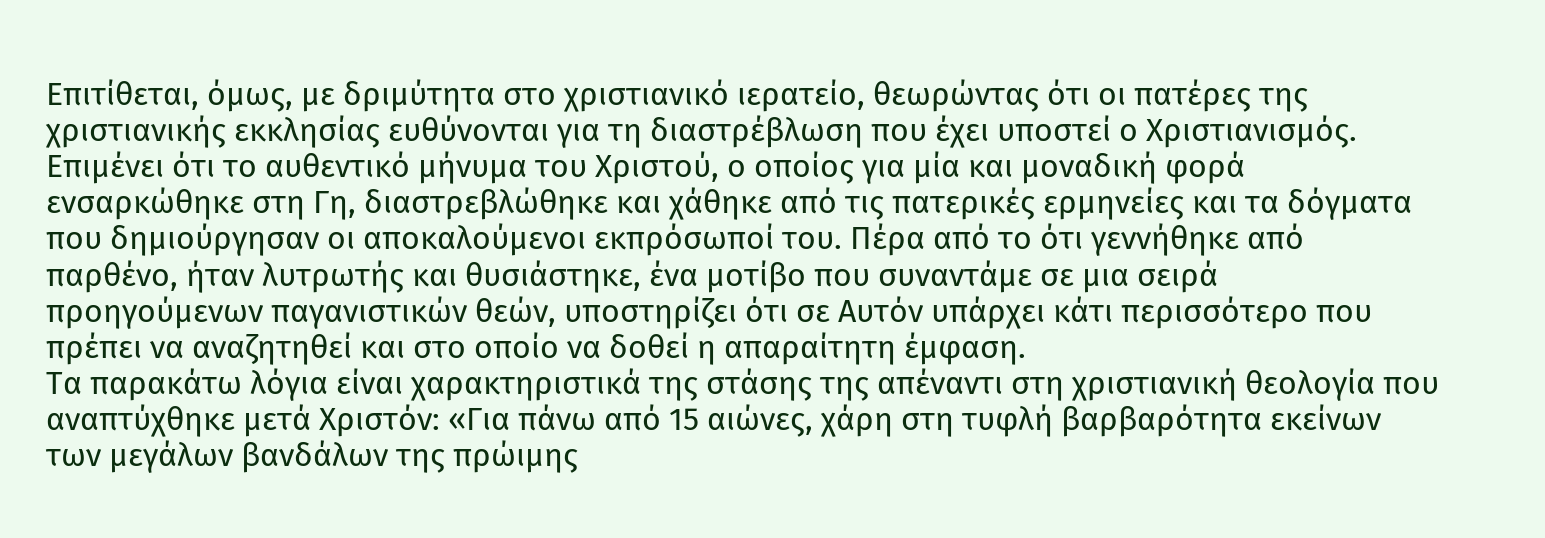Επιτίθεται, όμως, με δριμύτητα στο χριστιανικό ιερατείο, θεωρώντας ότι οι πατέρες της χριστιανικής εκκλησίας ευθύνονται για τη διαστρέβλωση που έχει υποστεί ο Χριστιανισμός. Επιμένει ότι το αυθεντικό μήνυμα του Χριστού, ο οποίος για μία και μοναδική φορά ενσαρκώθηκε στη Γη, διαστρεβλώθηκε και χάθηκε από τις πατερικές ερμηνείες και τα δόγματα που δημιούργησαν οι αποκαλούμενοι εκπρόσωποί του. Πέρα από το ότι γεννήθηκε από παρθένο, ήταν λυτρωτής και θυσιάστηκε, ένα μοτίβο που συναντάμε σε μια σειρά προηγούμενων παγανιστικών θεών, υποστηρίζει ότι σε Αυτόν υπάρχει κάτι περισσότερο που πρέπει να αναζητηθεί και στο οποίο να δοθεί η απαραίτητη έμφαση.
Τα παρακάτω λόγια είναι χαρακτηριστικά της στάσης της απέναντι στη χριστιανική θεολογία που αναπτύχθηκε μετά Xριστόν: «Για πάνω από 15 αιώνες, χάρη στη τυφλή βαρβαρότητα εκείνων των μεγάλων βανδάλων της πρώιμης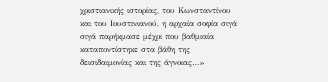χριστιανικής ιστορίας, του Κωνσταντίνου και του Ιουστινιανού, η αρχαία σοφία σιγά σιγά παρήκμασε μέχρι που βαθμιαία καταποντίστηκε στα βάθη της δεισιδαιμονίας και της άγνοιας…»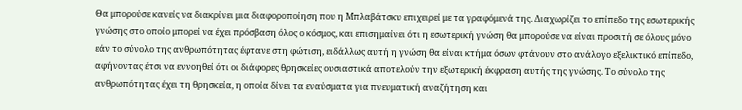Θα μπορούσε κανείς να διακρίνει μια διαφοροποίηση που η Μπλαβάτσκυ επιχειρεί με τα γραφόμενά της. Διαχωρίζει το επίπεδο της εσωτερικής γνώσης στο οποίο μπορεί να έχει πρόσβαση όλος ο κόσμος, και επισημαίνει ότι η εσωτερική γνώση θα μπορούσε να είναι προσιτή σε όλους μόνο εάν το σύνολο της ανθρωπότητας έφτανε στη φώτιση, ειδάλλως αυτή η γνώση θα είναι κτήμα όσων φτάνουν στο ανάλογο εξελικτικό επίπεδο, αφήνοντας έτσι να εννοηθεί ότι οι διάφορες θρησκείες ουσιαστικά αποτελούν την εξωτερική έκφραση αυτής της γνώσης. Το σύνολο της ανθρωπότητας έχει τη θρησκεία, η οποία δίνει τα εναύσματα για πνευματική αναζήτηση και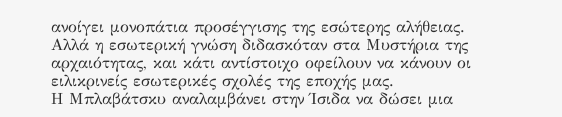ανοίγει μονοπάτια προσέγγισης της εσώτερης αλήθειας. Αλλά η εσωτερική γνώση διδασκόταν στα Μυστήρια της αρχαιότητας, και κάτι αντίστοιχο οφείλουν να κάνουν οι ειλικρινείς εσωτερικές σχολές της εποχής μας.
Η Μπλαβάτσκυ αναλαμβάνει στην Ίσιδα να δώσει μια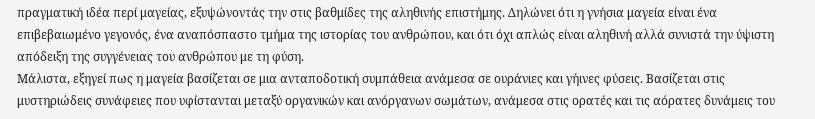πραγματική ιδέα περί μαγείας, εξυψώνοντάς την στις βαθμίδες της αληθινής επιστήμης. Δηλώνει ότι η γνήσια μαγεία είναι ένα επιβεβαιωμένο γεγονός, ένα αναπόσπαστο τμήμα της ιστορίας του ανθρώπου, και ότι όχι απλώς είναι αληθινή αλλά συνιστά την ύψιστη απόδειξη της συγγένειας του ανθρώπου με τη φύση.
Μάλιστα, εξηγεί πως η μαγεία βασίζεται σε μια ανταποδοτική συμπάθεια ανάμεσα σε ουράνιες και γήινες φύσεις. Βασίζεται στις μυστηριώδεις συνάφειες που υφίστανται μεταξύ οργανικών και ανόργανων σωμάτων, ανάμεσα στις ορατές και τις αόρατες δυνάμεις του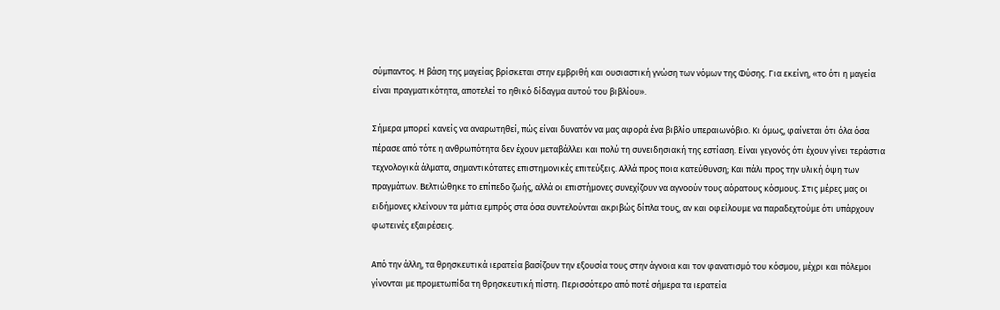σύμπαντος. Η βάση της μαγείας βρίσκεται στην εμβριθή και ουσιαστική γνώση των νόμων της Φύσης. Για εκείνη, «το ότι η μαγεία είναι πραγματικότητα, αποτελεί το ηθικό δίδαγμα αυτού του βιβλίου».

Σήμερα μπορεί κανείς να αναρωτηθεί, πώς είναι δυνατόν να μας αφορά ένα βιβλίο υπεραιωνόβιο. Κι όμως, φαίνεται ότι όλα όσα πέρασε από τότε η ανθρωπότητα δεν έχουν μεταβάλλει και πολύ τη συνειδησιακή της εστίαση. Είναι γεγονός ότι έχουν γίνει τεράστια τεχνολογικά άλματα, σημαντικότατες επιστημονικές επιτεύξεις. Αλλά προς ποια κατεύθυνση; Και πάλι προς την υλική όψη των πραγμάτων. Βελτιώθηκε το επίπεδο ζωής, αλλά οι επιστήμονες συνεχίζουν να αγνοούν τους αόρατους κόσμους. Στις μέρες μας οι ειδήμονες κλείνουν τα μάτια εμπρός στα όσα συντελούνται ακριβώς δίπλα τους, αν και οφείλουμε να παραδεχτούμε ότι υπάρχουν φωτεινές εξαιρέσεις.

Από την άλλη, τα θρησκευτικά ιερατεία βασίζουν την εξουσία τους στην άγνοια και τον φανατισμό του κόσμου, μέχρι και πόλεμοι γίνονται με προμετωπίδα τη θρησκευτική πίστη. Περισσότερο από ποτέ σήμερα τα ιερατεία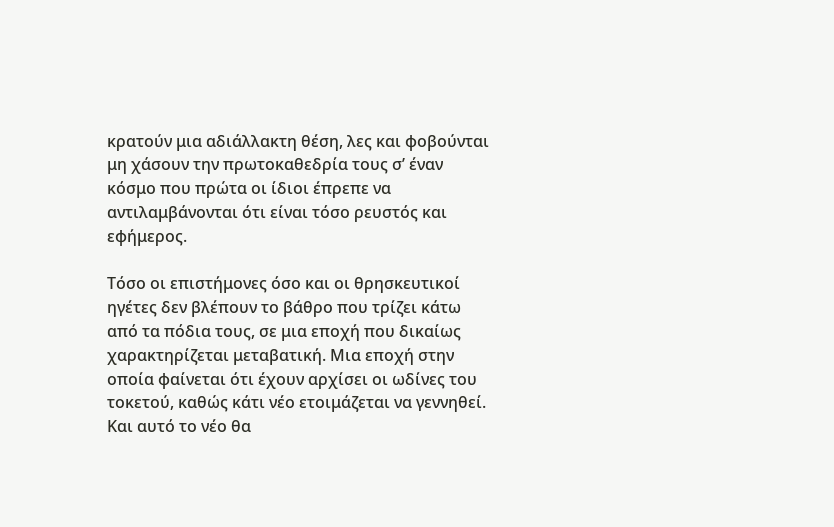κρατούν μια αδιάλλακτη θέση, λες και φοβούνται μη χάσουν την πρωτοκαθεδρία τους σ’ έναν κόσμο που πρώτα οι ίδιοι έπρεπε να αντιλαμβάνονται ότι είναι τόσο ρευστός και εφήμερος.

Τόσο οι επιστήμονες όσο και οι θρησκευτικοί ηγέτες δεν βλέπουν το βάθρο που τρίζει κάτω από τα πόδια τους, σε μια εποχή που δικαίως χαρακτηρίζεται μεταβατική. Μια εποχή στην οποία φαίνεται ότι έχουν αρχίσει οι ωδίνες του τοκετού, καθώς κάτι νέο ετοιμάζεται να γεννηθεί. Και αυτό το νέο θα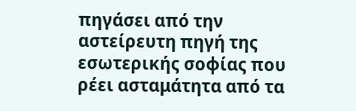πηγάσει από την αστείρευτη πηγή της εσωτερικής σοφίας που ρέει ασταμάτητα από τα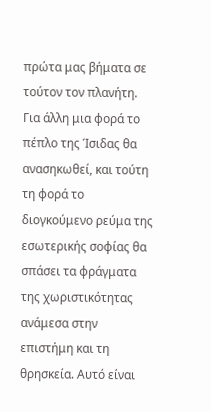πρώτα μας βήματα σε τούτον τον πλανήτη. Για άλλη μια φορά το πέπλο της Ίσιδας θα ανασηκωθεί, και τούτη τη φορά το διογκούμενο ρεύμα της εσωτερικής σοφίας θα σπάσει τα φράγματα της χωριστικότητας ανάμεσα στην επιστήμη και τη θρησκεία. Αυτό είναι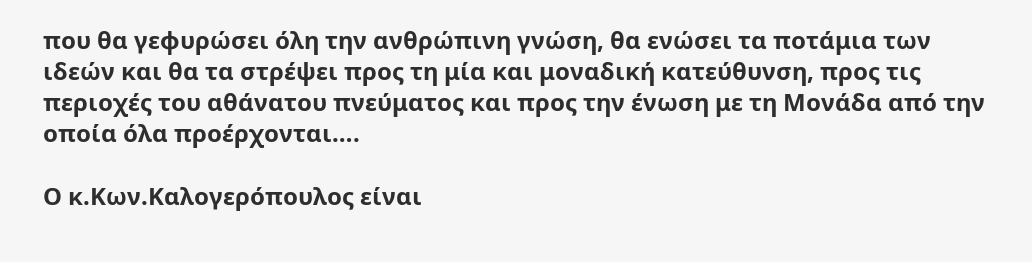που θα γεφυρώσει όλη την ανθρώπινη γνώση, θα ενώσει τα ποτάμια των ιδεών και θα τα στρέψει προς τη μία και μοναδική κατεύθυνση, προς τις περιοχές του αθάνατου πνεύματος και προς την ένωση με τη Μονάδα από την οποία όλα προέρχονται….

Ο κ.Κων.Καλογερόπουλος είναι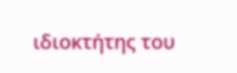ιδιοκτήτης του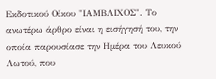Εκδοτικού Οίκου "ΙΑΜΒΛΙΧΟΣ". Το ανωτέρω άρθρο είναι η εισήγησή του, την οποία παρουσίασε την Ημέρα του Λευκού Λωτού, που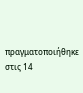πραγματοποιήθηκε στις 14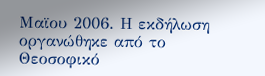Μαϊου 2006. Η εκδήλωση οργανώθηκε από το Θεοσοφικό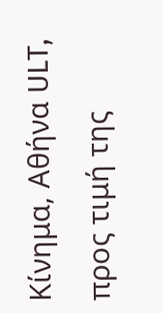Κίνημα, Αθήνα ULT, προς τιμή της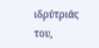ιδρύτριάς του,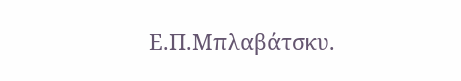Ε.Π.Μπλαβάτσκυ.